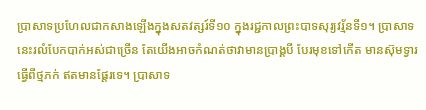ប្រាសាទប្រហែលជាកសាងឡើងក្នុងសតវត្សរ៍ទី១០ ក្នុងរជ្ជកាលព្រះបាទសុរ្យវរ្ម័នទី១។ ប្រាសាទនេះរលំបែកបាក់អស់ជាច្រើន តែយើងអាចកំណត់ថាវាមានប្រាង្គបី បែរមុខទៅកើត មានស៊ុមទ្វារធ្វើពីថ្មភក់ ឥតមានផ្ដែរទេ។ ប្រាសាទ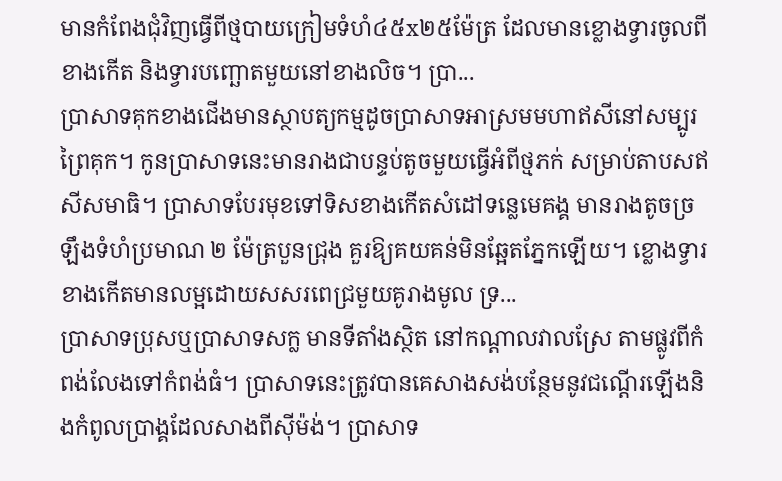មានកំពែងជុំវិញធ្វើពីថ្មបាយក្រៀមទំហំ៤៥x២៥ម៉ែត្រ ដែលមានខ្លោងទ្វារចូលពីខាងកើត និងទ្វារបញ្ឆោតមួយនៅខាងលិច។ ប្រា...
ប្រាសាទគុកខាងជើងមានស្ថាបត្យកម្មដូចប្រាសាទអាស្រមមហាឥសីនៅសម្បូរព្រៃគុក។ កូនប្រាសាទនេះមានរាងជាបន្ទប់តូចមួយធ្វើអំពីថ្មភក់ សម្រាប់តាបសឥសីសមាធិ។ ប្រាសាទបែរមុខទៅទិសខាងកើតសំដៅទន្លេមេគង្គ មានរាងតូចច្រឡឹងទំហំប្រមាណ ២ ម៉ែត្របួនជ្រុង គួរឱ្យគយគន់មិនឆ្អែតភ្នែកឡើយ។ ខ្លោងទ្វារខាងកើតមានលម្អដោយសសរពេជ្រមួយគូរាងមូល ទ្រ...
ប្រាសាទប្រុសឬប្រាសាទសក្ល មានទីតាំងស្ថិត នៅកណ្តាលវាលស្រែ តាមផ្លូវពីកំពង់លែងទៅកំពង់ធំ។ ប្រាសាទនេះត្រូវបានគេសាងសង់បន្ថែមនូវជណ្តើរឡើងនិងកំពូលប្រាង្គដែលសាងពីស៊ីម៉ង់។ ប្រាសាទ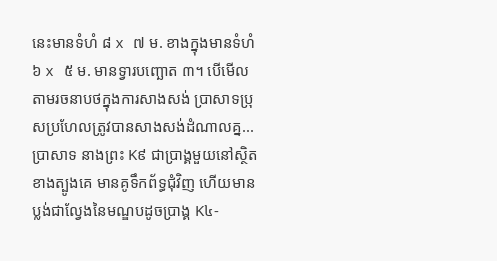នេះមានទំហំ ៨ x ៧ ម. ខាងក្នុងមានទំហំ ៦ x ៥ ម. មានទ្វារបញ្ឆោត ៣។ បើមើលតាមរចនាបថក្នុងការសាងសង់ ប្រាសាទប្រុសប្រហែលត្រូវបានសាងសង់ដំណាលគ្ន...
ប្រាសាទ នាងព្រះ K៩ ជាប្រាង្គមួយនៅស្ថិតខាងត្បូងគេ មានគូទឹកព័ទ្ធជុំវិញ ហើយមានប្លង់ជាល្វែងនៃមណ្ឌបដូចប្រាង្គ K៤-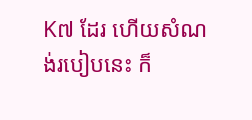K៧ ដែរ ហើយសំណង់របៀបនេះ ក៏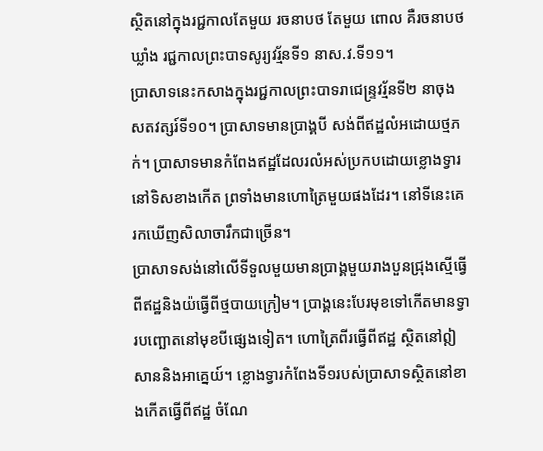ស្ថិតនៅក្នុងរជ្ជកាលតែមួយ រចនាបថ តែមួយ ពោល គឺរចនាបថឃ្លាំង រជ្ជកាលព្រះបាទសូរ្យវរ្ម័នទី១ នាស.វ.ទី១១។
ប្រាសាទនេះកសាងក្នុងរជ្ជកាលព្រះបាទរាជេន្ទ្រវរ្ម័នទី២ នាចុងសតវត្សរ៍ទី១០។ ប្រាសាទមានប្រាង្គបី សង់ពីឥដ្ឋលំអដោយថ្មភក់។ ប្រាសាទមានកំពែងឥដ្ឋដែលរលំអស់ប្រកបដោយខ្លោងទ្វារនៅទិសខាងកើត ព្រទាំងមានហោត្រៃមួយផងដែរ។ នៅទីនេះគេរកឃើញសិលាចារឹកជាច្រើន។
ប្រាសាទសង់នៅលើទីទួលមួយមានប្រាង្គមួយរាងបួនជ្រុងស្មើធ្វើពីឥដ្ឋនិងយ៉ធ្វើពីថ្មបាយក្រៀម។ ប្រាង្គនេះបែរមុខទៅកើតមានទ្វារបញ្ឆោតនៅមុខបីផ្សេងទៀត។ ហោត្រៃពីរធ្វើពីឥដ្ឋ ស្ថិតនៅឦសាននិងអាគ្នេយ៍។ ខ្លោងទ្វារកំពែងទី១របស់ប្រាសាទស្ថិតនៅខាងកើតធ្វើពីឥដ្ឋ ចំណែ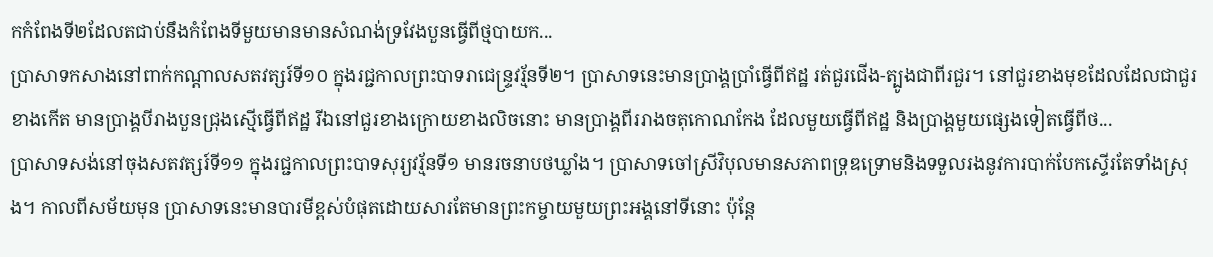កកំពែងទី២ដែលតជាប់នឹងកំពែងទីមួយមានមានសំណង់ទ្រវែងបួនធ្វើពីថ្មបាយក...
ប្រាសាទកសាងនៅពាក់កណ្ដាលសតវត្សរ៍ទី១០ ក្នុងរជ្ជកាលព្រះបាទរាជេន្ទ្រវរ្ម័នទី២។ ប្រាសាទនេះមានប្រាង្គប្រាំធ្វើពីឥដ្ឋ រត់ជួរជើង-ត្បូងជាពីរជួរ។ នៅជួរខាងមុខដែលដែលជាជួរខាងកើត មានប្រាង្គបីរាងបួនជ្រុងស្មើធ្វើពីឥដ្ឋ រីឯនៅជួរខាងក្រោយខាងលិចនោះ មានប្រាង្គពីររាងចតុកោណកែង ដែលមួយធ្វើពីឥដ្ឋ និងប្រាង្គមួយផ្សេងទៀតធ្វើពីថ...
ប្រាសាទសង់នៅចុងសតវត្សរ៍ទី១១ ក្នុងរជ្ជកាលព្រះបាទសុរ្យវរ្ម័នទី១ មានរចនាបថឃ្លាំង។ ប្រាសាទចៅស្រីវិបុលមានសភាពទ្រុឌទ្រោមនិងទទួលរងនូវការបាក់បែកស្ទើរតែទាំងស្រុង។ កាលពីសម័យមុន ប្រាសាទនេះមានបារមីខ្ពស់បំផុតដោយសារតែមានព្រះកម្ចាយមួយព្រះអង្គនៅទីនោះ ប៉ុន្តែ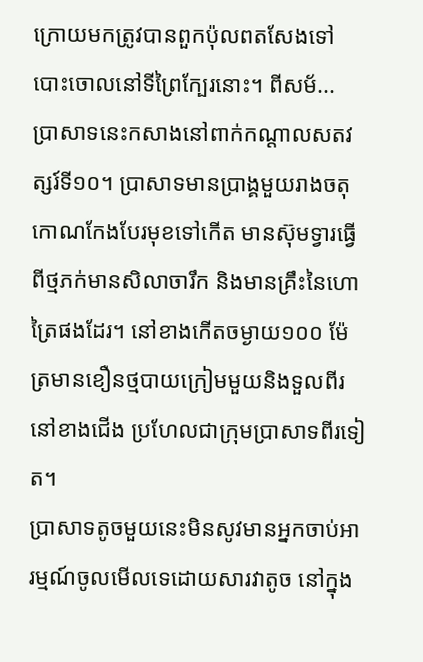ក្រោយមកត្រូវបានពួកប៉ុលពតសែងទៅបោះចោលនៅទីព្រៃក្បែរនោះ។ ពីសម័...
ប្រាសាទនេះកសាងនៅពាក់កណ្ដាលសតវត្សរ៍ទី១០។ ប្រាសាទមានប្រាង្គមួយរាងចតុកោណកែងបែរមុខទៅកើត មានស៊ុមទ្វារធ្វើពីថ្មភក់មានសិលាចារឹក និងមានគ្រឹះនៃហោត្រៃផងដែរ។ នៅខាងកើតចម្ងាយ១០០ ម៉ែត្រមានខឿនថ្មបាយក្រៀមមួយនិងទួលពីរនៅខាងជើង ប្រហែលជាក្រុមប្រាសាទពីរទៀត។
ប្រាសាទតូចមួយនេះមិនសូវមានអ្នកចាប់អារម្មណ៍ចូលមើលទេដោយសារវាតូច នៅក្នុង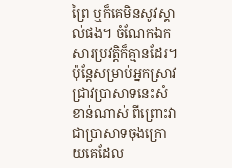ព្រៃ ឬក៏គេមិនសូវស្គាល់ផង។ ចំណែកឯកសារប្រវត្តិក៏គ្មានដែរ។ ប៉ុន្តែសម្រាប់អ្នកស្រាវជ្រាវប្រាសាទនេះសំខាន់ណាស់ ពីព្រោះវាជាប្រាសាទចុងក្រោយគេដែល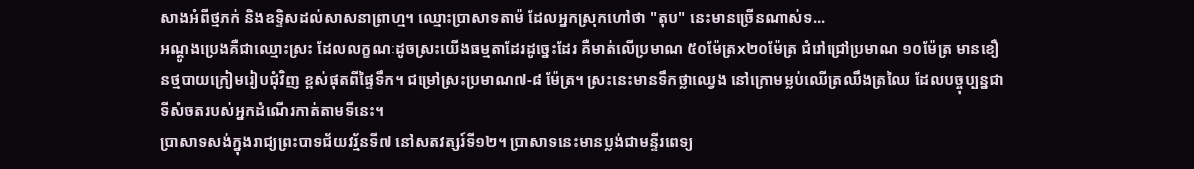សាងអំពីថ្មភក់ និងឧទ្ទិសដល់សាសនាព្រាហ្ម។ ឈ្មោះប្រាសាទតាម៉ ដែលអ្នកស្រុកហៅថា "តុប" នេះមានច្រើនណាស់ទ...
អណ្ដូងប្រេងគឺជាឈ្មោះស្រះ ដែលលក្ខណៈដូចស្រះយើងធម្មតាដែរដូច្នេះដែរ គឺមាត់លើប្រមាណ ៥០ម៉ែត្រx២០ម៉ែត្រ ជំរៅជ្រៅប្រមាណ ១០ម៉ែត្រ មានខឿនថ្មបាយក្រៀមរៀបជុំវិញ ខ្ពស់ផុតពីផ្ទៃទឹក។ ជម្រៅស្រះប្រមាណ៧-៨ ម៉ែត្រ។ ស្រះនេះមានទឹកថ្លាឈ្វេង នៅក្រោមម្លប់ឈើត្រឈឹងត្រឈៃ ដែលបច្ចុប្បន្នជាទីសំចតរបស់អ្នកដំណើរកាត់តាមទីនេះ។
ប្រាសាទសង់ក្នុងរាជ្យព្រះបាទជ័យវរ្ម័នទី៧ នៅសតវត្សរ៍ទី១២។ ប្រាសាទនេះមានប្លង់ជាមន្ទីរពេទ្យ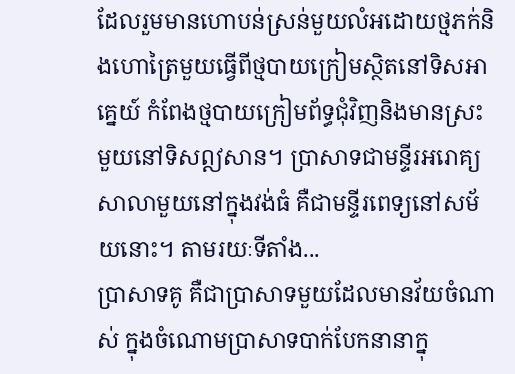ដែលរួមមានហោបន់ស្រន់មួយលំអដោយថ្មភក់និងហោត្រៃមួយធ្វើពីថ្មបាយក្រៀមស្ថិតនៅទិសអាគ្នេយ៍ កំពែងថ្មបាយក្រៀមព័ទ្ធជុំវិញនិងមានស្រះមួយនៅទិសឦសាន។ ប្រាសាទជាមន្ទីរអរោគ្យសាលាមួយនៅក្នុងវង់ធំ គឺជាមន្ទីរពេទ្យនៅសម័យនោះ។ តាមរយៈទីតាំង...
ប្រាសាទគូ គឺជាប្រាសាទមួយដែលមានវ័យចំណាស់ ក្នុងចំណោមប្រាសាទបាក់បែកនានាក្នុ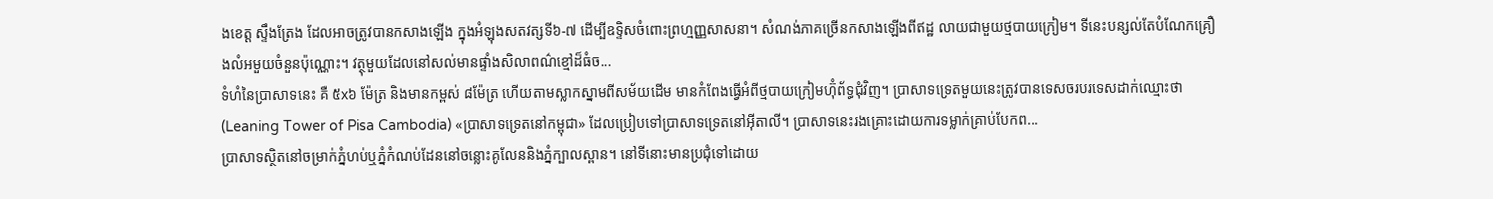ងខេត្ត ស្ទឹងត្រែង ដែលអាចត្រូវបានកសាងឡើង ក្នុងអំឡុងសតវត្សទី៦-៧ ដើម្បីឧទ្ទិសចំពោះព្រហ្មញ្ញសាសនា។ សំណង់ភាគច្រើនកសាងឡើងពីឥដ្ឋ លាយជាមួយថ្មបាយក្រៀម។ ទីនេះបន្សល់តែបំណែកគ្រឿងលំអមួយចំនួនប៉ុណ្ណោះ។ វត្ថុមួយដែលនៅសល់មានផ្ទាំងសិលាពណ៌ខ្មៅដ៏ធំច...
ទំហំនៃប្រាសាទនេះ គឺ ៥x៦ ម៉ែត្រ និងមានកម្ពស់ ៨ម៉ែត្រ ហើយតាមស្លាកស្នាមពីសម័យដើម មានកំពែងធ្វើអំពីថ្មបាយក្រៀមហ៊ុំព័ទ្ធជុំវិញ។ ប្រាសាទទ្រេតមួយនេះត្រូវបានទេសចរបរទេសដាក់ឈ្មោះថា (Leaning Tower of Pisa Cambodia) «ប្រាសាទទ្រេតនៅកម្ពុជា» ដែលប្រៀបទៅប្រាសាទទ្រេតនៅអ៊ីតាលី។ ប្រាសាទនេះរងគ្រោះដោយការទម្លាក់គ្រាប់បែកព...
ប្រាសាទស្ថិតនៅចម្រាក់ភ្នំហប់ឬភ្នំកំណប់ដែននៅចន្លោះគូលែននិងភ្នំក្បាលស្ពាន។ នៅទីនោះមានប្រជុំទៅដោយ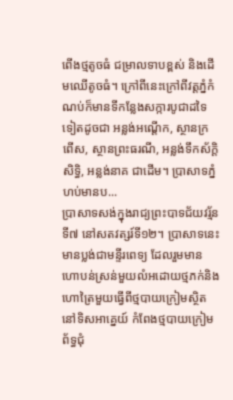ពើងថ្មតូចធំ ជម្រាលទាបខ្ពស់ និងដើមឈើតូចធំ។ ក្រៅពីនេះក្រៅពីវត្តភ្នំកំណប់ក៏មានទីកន្លែងសក្ការបូជាដទៃទៀតដូចជា អន្លង់អណ្ដើក, ស្ថានក្រពើស, ស្ថានព្រះធរណី, អន្លង់ទឹកស័ក្ដិសិទ្ធិ, អន្លង់នាគ ជាដើម។ ប្រាសាទភ្នំហប់មានប...
ប្រាសាទសង់ក្នុងរាជ្យព្រះបាទជ័យវរ្ម័នទី៧ នៅសតវត្សរ៍ទី១២។ ប្រាសាទនេះមានប្លង់ជាមន្ទីរពេទ្យ ដែលរួមមានហោបន់ស្រន់មួយលំអដោយថ្មភក់និងហោត្រៃមួយធ្វើពីថ្មបាយក្រៀមស្ថិតនៅទិសអាគ្នេយ៍ កំពែងថ្មបាយក្រៀមព័ទ្ធជុំ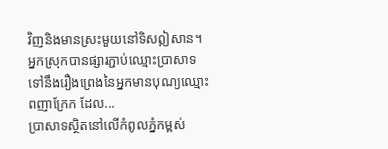វិញនិងមានស្រះមួយនៅទិសឦសាន។ អ្នកស្រុកបានផ្សារភ្ជាប់ឈ្មោះប្រាសាទទៅនឹងរឿងព្រេងនៃអ្នកមានបុណ្យឈ្មោះពញាក្រែក ដែល...
ប្រាសាទស្ថិតនៅលើកំពូលភ្នំកម្ពស់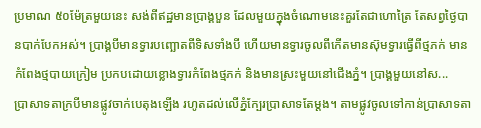ប្រមាណ ៥០ម៉ែត្រមួយនេះ សង់ពីឥដ្ឋមានប្រាង្គបួន ដែលមួយក្នុងចំណោមនេះគួរតែជាហោត្រៃ តែសព្វថ្ងៃបានបាក់បែកអស់។ ប្រាង្គបីមានទ្វារបញ្ឆោតពីទិសទាំងបី ហើយមានទ្វារចូលពីកើតមានស៊ុមទ្វារធ្វើពីថ្មភក់ មានកំពែងថ្មបាយក្រៀម ប្រកបដោយខ្លោងទ្វារកំពែងថ្មភក់ និងមានស្រះមួយនៅជើងភ្នំ។ ប្រាង្គមួយនៅស...
ប្រាសាទតាក្របីមានផ្លូវចាក់បេតុងឡើង រហូតដល់លើភ្នំក្បែរប្រាសាទតែម្ដង។ តាមផ្លូវចូលទៅកាន់ប្រាសាទតា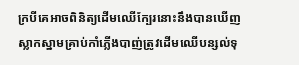ក្របីគេអាចពិនិត្យដើមឈើក្បែរនោះនឹងបានឃើញស្លាកស្នាមគ្រាប់កាំភ្លើងបាញ់ត្រូវដើមឈើបន្សល់ទុ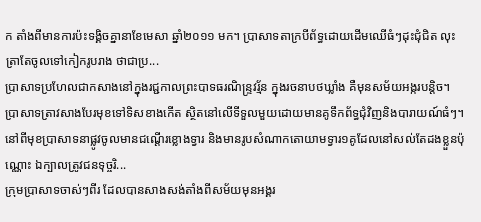ក តាំងពីមានការប៉ះទង្គិចគ្នានាខែមេសា ឆ្នាំ២០១១ មក។ ប្រាសាទតាក្របីព័ទ្ធដោយដើមឈើធំៗដុះជុំជិត លុះត្រាតែចូលទៅកៀករូបរាង ថាជាប្រ...
ប្រាសាទប្រហែលជាកសាងនៅក្នុងរជ្ជកាលព្រះបាទធរណិន្ទ្រវរ្ម័ន ក្នុងរចនាបថឃ្លាំង គឺមុនសម័យអង្ករបន្តិច។ ប្រាសាទត្រាវសាងបែរមុខទៅទិសខាងកើត ស្ថិតនៅលើទីទួលមួយដោយមានគូទឹកព័ទ្ធជុំវិញនិងបារាយណ៍ធំៗ។ នៅពីមុខប្រាសាទនាផ្លូវចូលមានជណ្ដើរខ្លោងទ្វារ និងមានរូបសំណាកតោយាមទ្វារ១គូដែលនៅសល់តែដងខ្លួនប៉ុណ្ណោះ ឯក្បាលត្រូវជនទុច្ចរិ...
ក្រុមប្រាសាទចាស់ៗពីរ ដែលបានសាងសង់តាំងពីសម័យមុនអង្គរ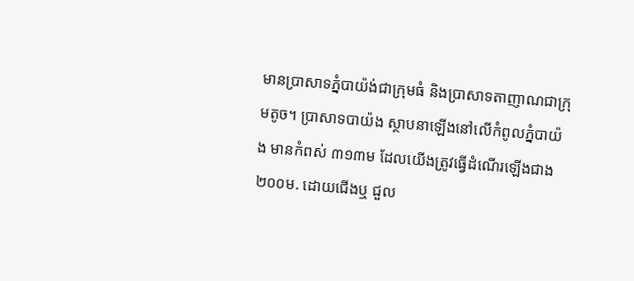មានប្រាសាទភ្នំបាយ៉ង់ជាក្រុមធំ និងប្រាសាទតាញាណជាក្រុមតូច។ ប្រាសាទបាយ៉ង ស្ថាបនាឡើងនៅលើកំពូលភ្នំបាយ៉ង មានកំពស់ ៣១៣ម ដែលយើងត្រូវធ្វើដំណើរឡើងជាង២០០ម. ដោយជើងឬ ជួល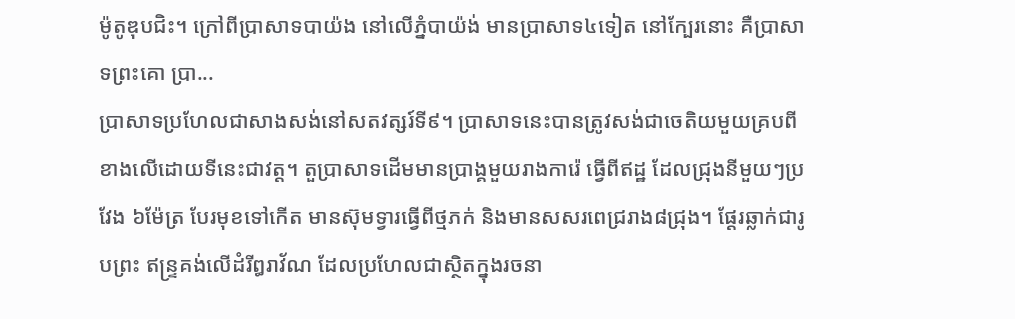ម៉ូតូឌុបជិះ។ ក្រៅពីប្រាសាទបាយ៉ង នៅលើភ្នំបាយ៉ង់ មានប្រាសាទ៤ទៀត នៅក្បែរនោះ គឺប្រាសាទព្រះគោ ប្រា...
ប្រាសាទប្រហែលជាសាងសង់នៅសតវត្សរ៍ទី៩។ ប្រាសាទនេះបានត្រូវសង់ជាចេតិយមួយគ្របពីខាងលើដោយទីនេះជាវត្ត។ តួប្រាសាទដើមមានប្រាង្គមួយរាងការ៉េ ធ្វើពីឥដ្ឋ ដែលជ្រុងនីមួយៗប្រវែង ៦ម៉ែត្រ បែរមុខទៅកើត មានស៊ុមទ្វារធ្វើពីថ្មភក់ និងមានសសរពេជ្ររាង៨ជ្រុង។ ផ្ដែរឆ្លាក់ជារូបព្រះ ឥន្ទ្រគង់លើដំរីឰរាវ័ណ ដែលប្រហែលជាស្ថិតក្នុងរចនា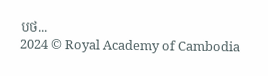បថ...
2024 © Royal Academy of Cambodia